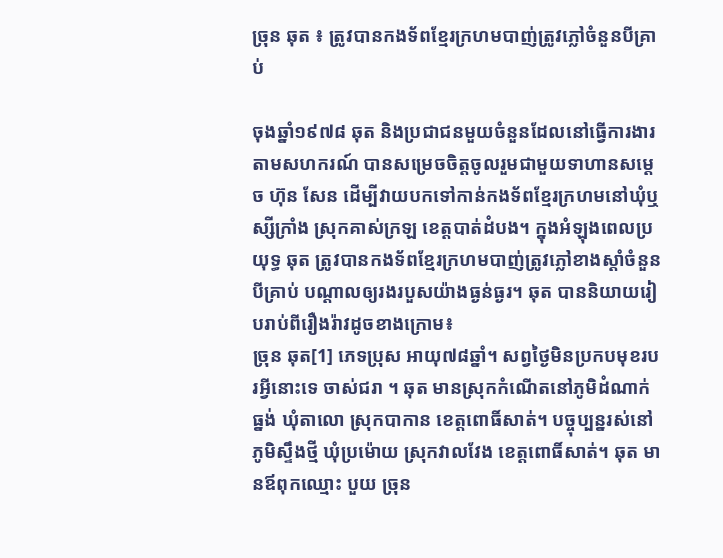ច្រុន ឆុត ៖ ត្រូវបានកងទ័ពខ្មែរក្រហមបាញ់ត្រូវភ្លៅចំនួនបីគ្រាប់

ចុងឆ្នាំ១៩៧៨ ឆុត និងប្រជាជនមួយចំនួនដែលនៅធ្វើការងារតាមសហករណ៍ បានសម្រេចចិត្តចូលរួមជាមួយទាហានសម្ដេច ហ៊ុន សែន ដើម្បីវាយបកទៅកាន់កងទ័ពខ្មែរក្រហមនៅឃុំឬស្សីក្រាំង ស្រុកគាស់ក្រឡ ខេត្តបាត់ដំបង។ ក្នុងអំឡុងពេលប្រយុទ្ធ ឆុត ត្រូវបានកងទ័ពខ្មែរក្រហមបាញ់ត្រូវភ្លៅខាងស្ដាំចំនួនបីគ្រាប់ បណ្ដាលឲ្យរងរបួសយ៉ាងធ្ងន់ធ្ងរ។ ឆុត បាននិយាយរៀបរាប់ពីរឿងរ៉ាវដូចខាងក្រោម៖
ច្រុន ឆុត[1] ភេទប្រុស អាយុ៧៨ឆ្នាំ។ សព្វថ្ងៃមិនប្រកបមុខរបរអ្វីនោះទេ ចាស់ជរា ។ ឆុត មានស្រុកកំណើតនៅភូមិដំណាក់ធ្នង់ ឃុំតាលោ ស្រុកបាកាន ខេត្តពោធិ៍សាត់។ បច្ចុប្បន្នរស់នៅភូមិស្ទឹងថ្មី ឃុំប្រម៉ោយ ស្រុកវាលវែង ខេត្តពោធិ៍សាត់។ ឆុត មានឪពុកឈ្មោះ បួយ ច្រុន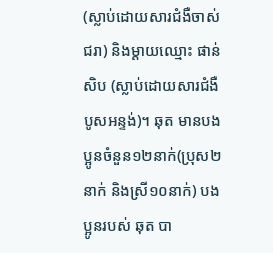(ស្លាប់ដោយសារជំងឺចាស់ជរា) និងម្ដាយឈ្មោះ ផាន់ សិប (ស្លាប់ដោយសារជំងឺបូសអន្ទង់)។ ឆុត មានបងប្អូនចំនួន១២នាក់(ប្រុស២នាក់ និងស្រី១០នាក់) បងប្អូនរបស់ ឆុត បា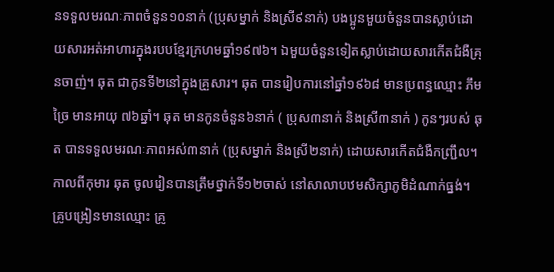នទទួលមរណៈភាពចំនួន១០នាក់ (ប្រុសម្នាក់ និងស្រី៩នាក់) បងប្អូនមួយចំនួនបានស្លាប់ដោយសារអត់អាហារក្នុងរបបខ្មែរក្រហមឆ្នាំ១៩៧៦។ ឯមួយចំនួនទៀតស្លាប់ដោយសារកើតជំងឺគ្រុនចាញ់។ ឆុត ជាកូនទី២នៅក្នុងគ្រួសារ។ ឆុត បានរៀបការនៅឆ្នាំ១៩៦៨ មានប្រពន្ធឈ្មោះ ភឹម ច្រៃ មានអាយុ ៧៦ឆ្នាំ។ ឆុត មានកូនចំនួន៦នាក់ ( ប្រុស៣នាក់ និងស្រី៣នាក់ ) កូនៗរបស់ ឆុត បានទទួលមរណៈភាពអស់៣នាក់ (ប្រុសម្នាក់ និងស្រី២នាក់) ដោយសារកើតជំងឺកញ្ជ្រឹល។
កាលពីកុមារ ឆុត ចូលរៀនបានត្រឹមថ្នាក់ទី១២ចាស់ នៅសាលាបឋមសិក្សាភូមិដំណាក់ធ្នង់។ គ្រូបង្រៀនមានឈ្មោះ គ្រូ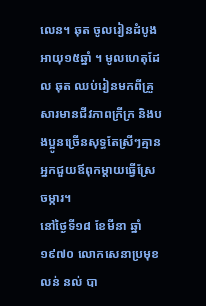លេន។ ឆុត ចូលរៀនដំបូងអាយុ១៥ឆ្នាំ ។ មូលហេតុដែល ឆុត ឈប់រៀនមកពីគ្រួសារមានជីវភាពក្រីក្រ និងបងប្អូនច្រើនសុទ្ធតែស្រីៗគ្មានអ្នកជួយឪពុកម្ដាយធ្វើស្រែចម្ការ។
នៅថ្ងៃទី១៨ ខែមីនា ឆ្នាំ១៩៧០ លោកសេនាប្រមុខ លន់ នល់ បា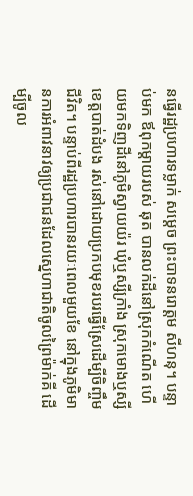នធ្វើរដ្ឋប្រហារទម្លាក់ សម្ដេច ព្រះបាទនរោត្ដម សីហនុ។ បន្ទាប់មក ឪពុកម្ដាយរបស់ ឆុត បានលក់ដីនៅស្រុកកំណើត ហើយមកទិញដីនៅភូមិស្វាយយ៉រ ឃុំឬស្សីក្រាំង ស្រុកមោងឬស្សី ខេត្តបាត់ដំបង រស់នៅដោយប្រកបមុខរបរធ្វើស្រែដើម្បីចិញ្ចឹមជីវិត។ បន្ទាប់ពីរដ្ឋប្រហារបានរយៈពេលមួយខែ នៅក្នុងភូមិមានការអំពាវនាវឲ្យប្រជាជនដែលស្នេហាជាតិចូលព្រៃម៉ាក់គី ដើម្បីចូល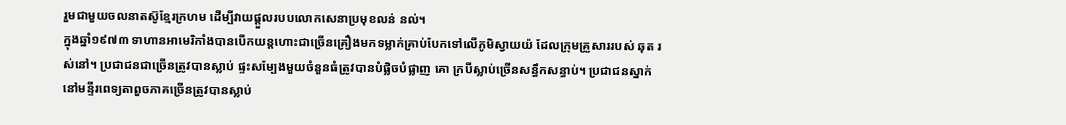រួមជាមួយចលនាតស៊ូខ្មែរក្រហម ដើម្បីវាយផ្ដួលរបបលោកសេនាប្រមុខលន់ នល់។
ក្នុងឆ្នាំ១៩៧៣ ទាហានអាមេរិកាំងបានបើកយន្តហោះជាច្រើនគ្រឿងមកទម្លាក់គ្រាប់បែកទៅលើភូមិស្វាយយ៉ ដែលក្រុមគ្រួសាររបស់ ឆុត រស់នៅ។ ប្រជាជនជាច្រើនត្រូវបានស្លាប់ ផ្ទះសម្បែងមួយចំនួនធំត្រូវបានបំផ្លិចបំផ្លាញ គោ ក្របីស្លាប់ច្រើនសន្ធឹកសន្ធាប់។ ប្រជាជនស្នាក់នៅមន្ទីរពេទ្យតាពួចភាគច្រើនត្រូវបានស្លាប់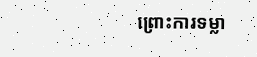ព្រោះការទម្លា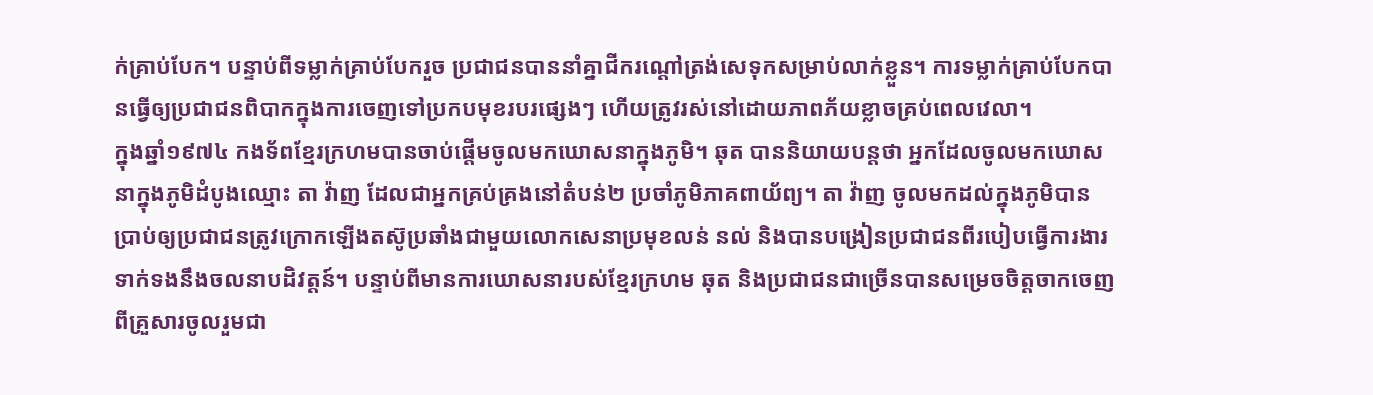ក់គ្រាប់បែក។ បន្ទាប់ពីទម្លាក់គ្រាប់បែករួច ប្រជាជនបាននាំគ្នាជីករណ្ដៅត្រង់សេទុកសម្រាប់លាក់ខ្លួន។ ការទម្លាក់គ្រាប់បែកបានធ្វើឲ្យប្រជាជនពិបាកក្នុងការចេញទៅប្រកបមុខរបរផ្សេងៗ ហើយត្រូវរស់នៅដោយភាពភ័យខ្លាចគ្រប់ពេលវេលា។
ក្នុងឆ្នាំ១៩៧៤ កងទ័ពខ្មែរក្រហមបានចាប់ផ្ដើមចូលមកឃោសនាក្នុងភូមិ។ ឆុត បាននិយាយបន្តថា អ្នកដែលចូលមកឃោសនាក្នុងភូមិដំបូងឈ្មោះ តា វ៉ាញ ដែលជាអ្នកគ្រប់គ្រងនៅតំបន់២ ប្រចាំភូមិភាគពាយ័ព្យ។ តា វ៉ាញ ចូលមកដល់ក្នុងភូមិបានប្រាប់ឲ្យប្រជាជនត្រូវក្រោកឡើងតស៊ូប្រឆាំងជាមួយលោកសេនាប្រមុខលន់ នល់ និងបានបង្រៀនប្រជាជនពីរបៀបធ្វើការងារទាក់ទងនឹងចលនាបដិវត្តន៍។ បន្ទាប់ពីមានការឃោសនារបស់ខ្មែរក្រហម ឆុត និងប្រជាជនជាច្រើនបានសម្រេចចិត្តចាកចេញពីគ្រួសារចូលរួមជា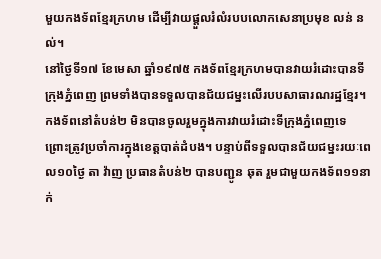មួយកងទ័ពខ្មែរក្រហម ដើម្បីវាយផ្ដួលរំលំរបបលោកសេនាប្រមុខ លន់ នល់។
នៅថ្ងៃទី១៧ ខែមេសា ឆ្នាំ១៩៧៥ កងទ័ពខ្មែរក្រហមបានវាយរំដោះបានទីក្រុងភ្នំពេញ ព្រមទាំងបានទទួលបានជ័យជម្នះលើរបបសាធារណរដ្ឋខ្មែរ។ កងទ័ពនៅតំបន់២ មិនបានចូលរួមក្នុងការវាយរំដោះទីក្រុងភ្នំពេញទេ ព្រោះត្រូវប្រចាំការក្នុងខេត្តបាត់ដំបង។ បន្ទាប់ពីទទួលបានជ័យជម្នះរយៈពេល១០ថ្ងៃ តា វ៉ាញ ប្រធានតំបន់២ បានបញ្ជូន ឆុត រួមជាមួយកងទ័ព១១នាក់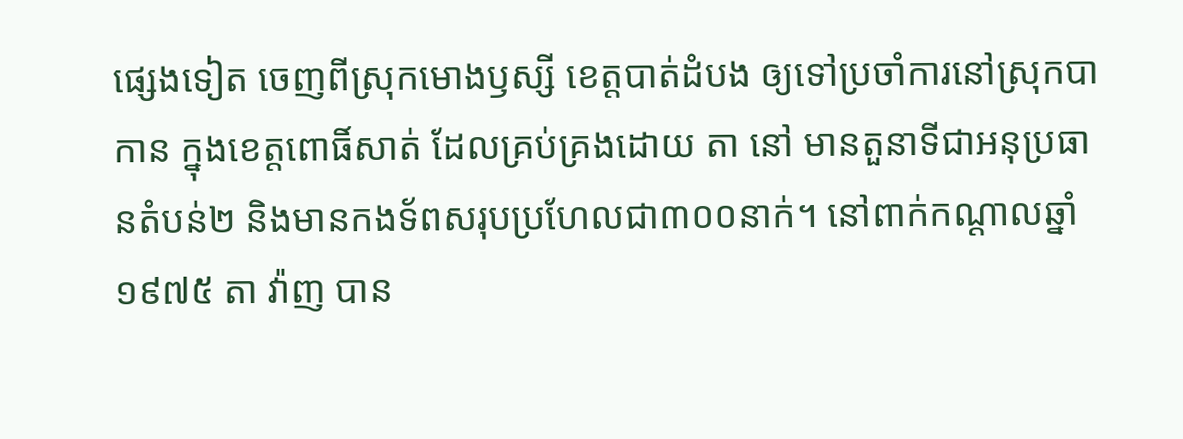ផ្សេងទៀត ចេញពីស្រុកមោងឫស្សី ខេត្តបាត់ដំបង ឲ្យទៅប្រចាំការនៅស្រុកបាកាន ក្នុងខេត្តពោធិ៍សាត់ ដែលគ្រប់គ្រងដោយ តា នៅ មានតួនាទីជាអនុប្រធានតំបន់២ និងមានកងទ័ពសរុបប្រហែលជា៣០០នាក់។ នៅពាក់កណ្ដាលឆ្នាំ១៩៧៥ តា វ៉ាញ បាន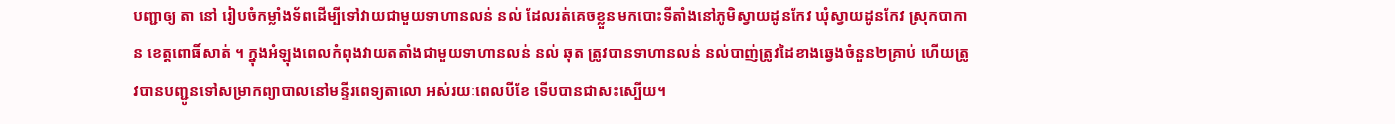បញ្ជាឲ្យ តា នៅ រៀបចំកម្លាំងទ័ពដើម្បីទៅវាយជាមួយទាហានលន់ នល់ ដែលរត់គេចខ្លួនមកបោះទីតាំងនៅភូមិស្វាយដូនកែវ ឃុំស្វាយដូនកែវ ស្រុកបាកាន ខេត្តពោធិ៍សាត់ ។ ក្នុងអំឡុងពេលកំពុងវាយតតាំងជាមួយទាហានលន់ នល់ ឆុត ត្រូវបានទាហានលន់ នល់បាញ់ត្រូវដៃខាងឆ្វេងចំនួន២គ្រាប់ ហើយត្រូវបានបញ្ជូនទៅសម្រាកព្យាបាលនៅមន្ទីរពេទ្យតាលោ អស់រយៈពេលបីខែ ទើបបានជាសះស្បើយ។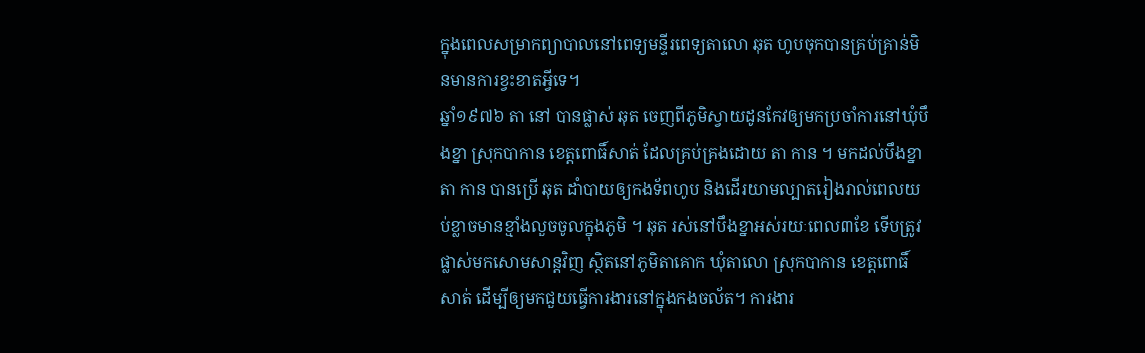ក្នុងពេលសម្រាកព្យាបាលនៅពេទ្យមន្ទីរពេទ្យតាលោ ឆុត ហូបចុកបានគ្រប់គ្រាន់មិនមានការខ្វះខាតអ្វីទេ។
ឆ្នាំ១៩៧៦ តា នៅ បានផ្លាស់ ឆុត ចេញពីភូមិស្វាយដូនកែវឲ្យមកប្រចាំការនៅឃុំបឹងខ្នា ស្រុកបាកាន ខេត្តពោធិ៍សាត់ ដែលគ្រប់គ្រងដោយ តា កាន ។ មកដល់បឹងខ្នា តា កាន បានប្រើ ឆុត ដាំបាយឲ្យកងទ័ពហូប និងដើរយាមល្បាតរៀងរាល់ពេលយប់ខ្លាចមានខ្មាំងលួចចូលក្នុងភូមិ ។ ឆុត រស់នៅបឹងខ្នាអស់រយៈពេល៣ខែ ទើបត្រូវផ្លាស់មកសោមសាន្តវិញ ស្ថិតនៅភូមិតាគោក ឃុំតាលោ ស្រុកបាកាន ខេត្តពោធិ៍សាត់ ដើម្បីឲ្យមកជួយធ្វើការងារនៅក្នុងកងចល័ត។ ការងារ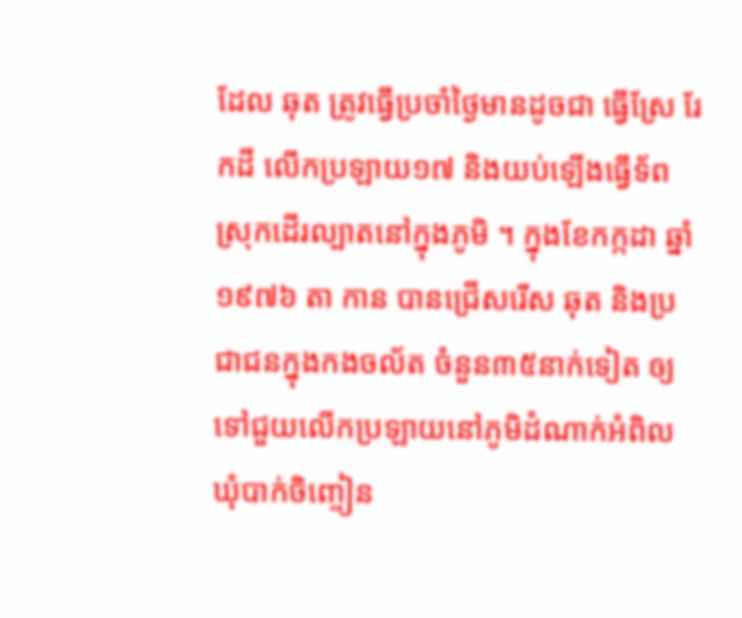ដែល ឆុត ត្រូវធ្វើប្រចាំថ្ងៃមានដូចជា ធ្វើស្រែ រែកដី លើកប្រឡាយ១៧ និងយប់ឡើងធ្វើទ័ពស្រុកដើរល្បាតនៅក្នុងភូមិ ។ ក្នុងខែកក្កដា ឆ្នាំ១៩៧៦ តា កាន បានជ្រើសរើស ឆុត និងប្រជាជនក្នុងកងចល័ត ចំនួន៣៥នាក់ទៀត ឲ្យទៅជួយលើកប្រឡាយនៅភូមិដំណាក់អំពិល ឃុំបាក់ចិញ្ចៀន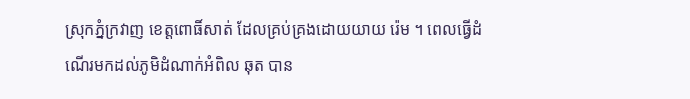ស្រុកភ្នំក្រវាញ ខេត្តពោធិ៍សាត់ ដែលគ្រប់គ្រងដោយយាយ រ៉េម ។ ពេលធ្វើដំណើរមកដល់ភូមិដំណាក់អំពិល ឆុត បាន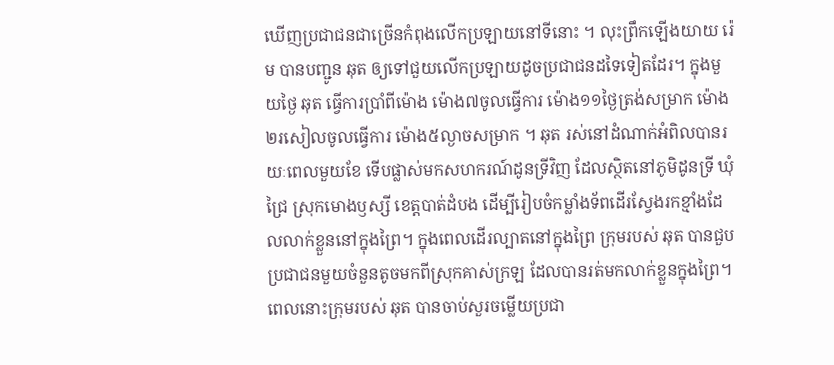ឃើញប្រជាជនជាច្រើនកំពុងលើកប្រឡាយនៅទីនោះ ។ លុះព្រឹកឡើងយាយ រ៉េម បានបញ្ជូន ឆុត ឲ្យទៅជួយលើកប្រឡាយដូចប្រជាជនដទៃទៀតដែរ។ ក្នុងមួយថ្ងៃ ឆុត ធ្វើការប្រាំពីម៉ោង ម៉ោង៧ចូលធ្វើការ ម៉ោង១១ថ្ងៃត្រង់សម្រាក ម៉ោង២រសៀលចូលធ្វើការ ម៉ោង៥ល្ងាចសម្រាក ។ ឆុត រស់នៅដំណាក់អំពិលបានរយៈពេលមួយខែ ទើបផ្លាស់មកសហករណ៍ដូនទ្រីវិញ ដែលស្ថិតនៅភូមិដូនទ្រី ឃុំជ្រៃ ស្រុកមោងឫស្សី ខេត្តបាត់ដំបង ដើម្បីរៀបចំកម្លាំងទ័ពដើរស្វែងរកខ្មាំងដែលលាក់ខ្លួននៅក្នុងព្រៃ។ ក្នុងពេលដើរល្បាតនៅក្នុងព្រៃ ក្រុមរបស់ ឆុត បានជួបប្រជាជនមួយចំនួនតូចមកពីស្រុកគាស់ក្រឡ ដែលបានរត់មកលាក់ខ្លួនក្នុងព្រៃ។ ពេលនោះក្រុមរបស់ ឆុត បានចាប់សួរចម្លើយប្រជា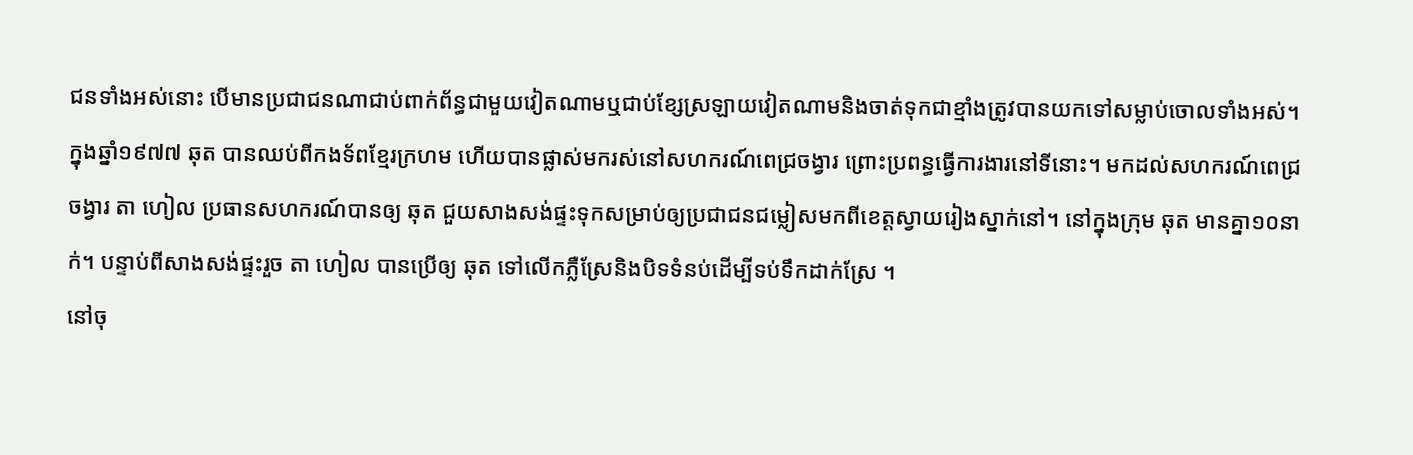ជនទាំងអស់នោះ បើមានប្រជាជនណាជាប់ពាក់ព័ន្ធជាមួយវៀតណាមឬជាប់ខ្សែស្រឡាយវៀតណាមនិងចាត់ទុកជាខ្មាំងត្រូវបានយកទៅសម្លាប់ចោលទាំងអស់។
ក្នុងឆ្នាំ១៩៧៧ ឆុត បានឈប់ពីកងទ័ពខ្មែរក្រហម ហើយបានផ្លាស់មករស់នៅសហករណ៍ពេជ្រចង្វារ ព្រោះប្រពន្ធធ្វើការងារនៅទីនោះ។ មកដល់សហករណ៍ពេជ្រចង្វារ តា ហៀល ប្រធានសហករណ៍បានឲ្យ ឆុត ជួយសាងសង់ផ្ទះទុកសម្រាប់ឲ្យប្រជាជនជម្លៀសមកពីខេត្តស្វាយរៀងស្នាក់នៅ។ នៅក្នុងក្រុម ឆុត មានគ្នា១០នាក់។ បន្ទាប់ពីសាងសង់ផ្ទះរួច តា ហៀល បានប្រើឲ្យ ឆុត ទៅលើកភ្លឺស្រែនិងបិទទំនប់ដើម្បីទប់ទឹកដាក់ស្រែ ។
នៅចុ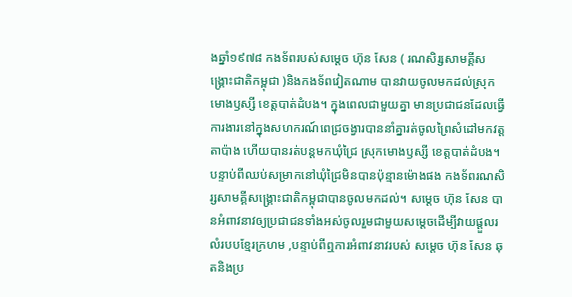ងឆ្នាំ១៩៧៨ កងទ័ពរបស់សម្ដេច ហ៊ុន សែន ( រណសិរ្សសាមគ្គីសង្រ្គោះជាតិកម្ពុជា )និងកងទ័ពវៀតណាម បានវាយចូលមកដល់ស្រុកមោងឫស្សី ខេត្តបាត់ដំបង។ ក្នុងពេលជាមួយគ្នា មានប្រជាជនដែលធ្វើការងារនៅក្នុងសហករណ៍ពេជ្រចង្វារបាននាំគ្នារត់ចូលព្រៃសំដៅមកវត្តតាប៉ាង ហើយបានរត់បន្តមកឃុំជ្រៃ ស្រុកមោងឫស្សី ខេត្តបាត់ដំបង។ បន្ទាប់ពីឈប់សម្រាកនៅឃុំជ្រៃមិនបានប៉ុន្មានម៉ោងផង កងទ័ពរណសិរ្សសាមគ្គីសង្រ្គោះជាតិកម្ពុជាបានចូលមកដល់។ សម្ដេច ហ៊ុន សែន បានអំពាវនាវឲ្យប្រជាជនទាំងអស់ចូលរួមជាមួយសម្ដេចដើម្បីវាយផ្ដួលរលំរបបខ្មែរក្រហម ,បន្ទាប់ពីឮការអំពាវនាវរបស់ សម្ដេច ហ៊ុន សែន ឆុតនិងប្រ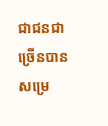ជាជនជាច្រើនបានសម្រេ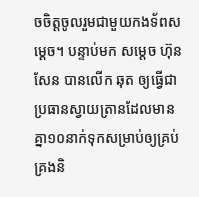ចចិត្តចូលរួមជាមួយកងទ័ពសម្ដេច។ បន្ទាប់មក សម្ដេច ហ៊ុន សែន បានលើក ឆុត ឲ្យធ្វើជាប្រធានស្វាយត្រានដែលមានគ្នា១០នាក់ទុកសម្រាប់ឲ្យគ្រប់គ្រងនិ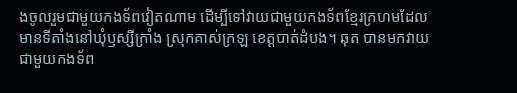ងចូលរួមជាមួយកងទ័ពវៀតណាម ដើម្បីទៅវាយជាមួយកងទ័ពខ្មែរក្រហមដែលមានទីតាំងនៅឃុំឫស្សីក្រាំង ស្រុកគាស់ក្រឡ ខេត្តបាត់ដំបង។ ឆុត បានមកវាយជាមួយកងទ័ព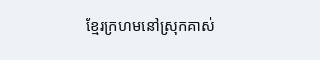ខ្មែរក្រហមនៅស្រុកគាស់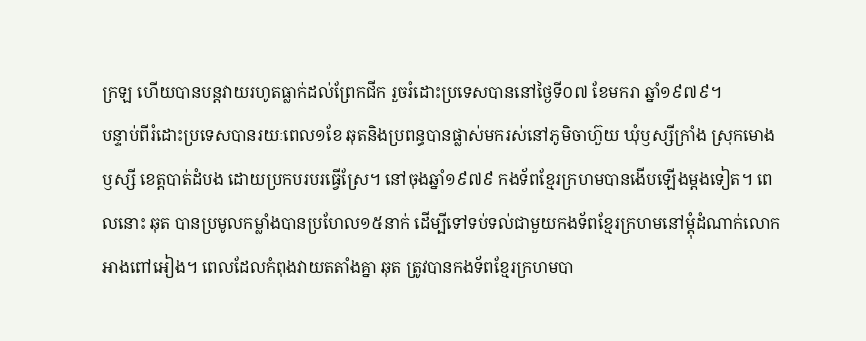ក្រឡ ហើយបានបន្តវាយរហូតធ្លាក់ដល់ព្រែកជីក រួចរំដោះប្រទេសបាននៅថ្ងៃទី០៧ ខែមករា ឆ្នាំ១៩៧៩។
បន្ទាប់ពីរំដោះប្រទេសបានរយៈពេល១ខែ ឆុតនិងប្រពន្ធបានផ្លាស់មករស់នៅភូមិចាហ៊ួយ ឃុំឫស្សីក្រាំង ស្រុកមោងឫស្សី ខេត្តបាត់ដំបង ដោយប្រកបរបរធ្វើស្រែ។ នៅចុងឆ្នាំ១៩៧៩ កងទ័ពខ្មែរក្រហមបានងើបឡើងម្ដងទៀត។ ពេលនោះ ឆុត បានប្រមូលកម្លាំងបានប្រហែល១៥នាក់ ដើម្បីទៅទប់ទល់ជាមួយកងទ័ពខ្មែរក្រហមនៅម្ដុំដំណាក់លោកអាងពៅអៀង។ ពេលដែលកំពុងវាយតតាំងគ្នា ឆុត ត្រូវបានកងទ័ពខ្មែរក្រហមបា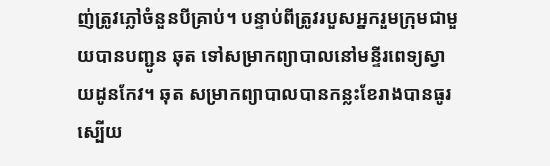ញ់ត្រូវភ្លៅចំនួនបីគ្រាប់។ បន្ទាប់ពីត្រូវរបួសអ្នករួមក្រុមជាមួយបានបញ្ជូន ឆុត ទៅសម្រាកព្យាបាលនៅមន្ទីរពេទ្យស្វាយដូនកែវ។ ឆុត សម្រាកព្យាបាលបានកន្លះខែរាងបានធូរស្បើយ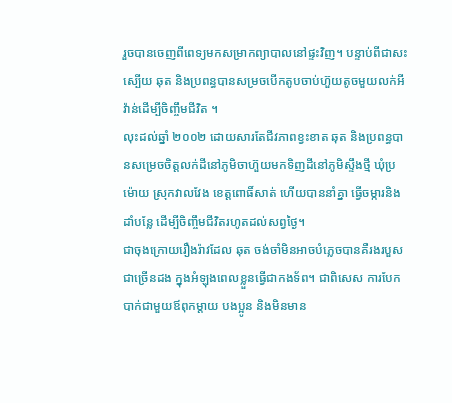រួចបានចេញពីពេទ្យមកសម្រាកព្យាបាលនៅផ្ទះវិញ។ បន្ទាប់ពីជាសះស្បើយ ឆុត និងប្រពន្ធបានសម្រចបើកតូបចាប់ហ៊ួយតូចមួយលក់អីវ៉ាន់ដើម្បីចិញ្ចឹមជីវិត ។
លុះដល់ឆ្នាំ ២០០២ ដោយសារតែជីវភាពខ្វះខាត ឆុត និងប្រពន្ធបានសម្រេចចិត្តលក់ដីនៅភូមិចាហ៊ួយមកទិញដីនៅភូមិស្ទឹងថ្មី ឃុំប្រម៉ោយ ស្រុកវាលវែង ខេត្តពោធិ៍សាត់ ហើយបាននាំគ្នា ធ្វើចម្ការនិងដាំបន្លែ ដើម្បីចិញ្ចឹមជីវិតរហូតដល់សព្វថ្ងៃ។
ជាចុងក្រោយរឿងរ៉ាវដែល ឆុត ចង់ចាំមិនអាចបំភ្លេចបានគឺរងរបួសជាច្រើនដង ក្នុងអំឡុងពេលខ្លួនធ្វើជាកងទ័ព។ ជាពិសេស ការបែកបាក់ជាមួយឪពុកម្ដាយ បងប្អូន និងមិនមាន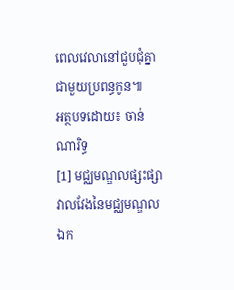ពេលវេលានៅជួបជុំគ្នាជាមួយប្រពន្ធកូន៕
អត្ថបទដោយ៖ ចាន់ ណារិទ្ធ
[1] មជ្ឈមណ្ឌលផ្សះផ្សាវាលវែងនៃមជ្ឈមណ្ឌលឯក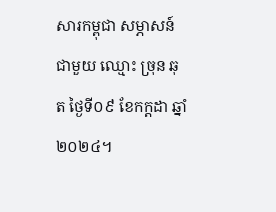សារកម្ពុជា សម្ភាសន៍ជាមួយ ឈ្មោះ ច្រុន ឆុត ថ្ងៃទី០៩ ខែកក្ដដា ឆ្នាំ២០២៤។